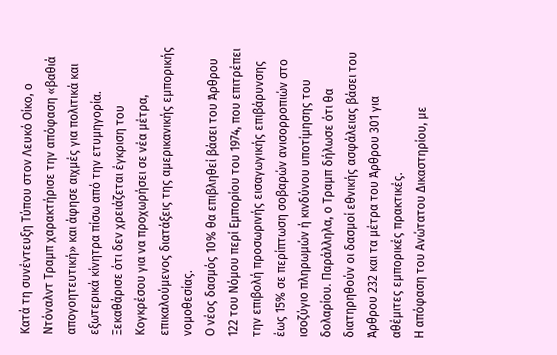Κατά τη συνέντευξη Τύπου στον Λευκό Οίκο, ο Ντόναλντ Τραμπ χαρακτήρισε την απόφαση «βαθιά απογοητευτική» και άφησε αιχμές για πολιτικά και εξωτερικά κίνητρα πίσω από την ετυμηγορία. Ξεκαθάρισε ότι δεν χρειάζεται έγκριση του Κογκρέσου για να προχωρήσει σε νέα μέτρα, επικαλούμενος διατάξεις της αμερικανικής εμπορικής νομοθεσίας.
Ο νέος δασμός 10% θα επιβληθεί βάσει του Άρθρου 122 του Νόμου περί Εμπορίου του 1974, που επιτρέπει την επιβολή προσωρινής εισαγωγικής επιβάρυνσης έως 15% σε περίπτωση σοβαρών ανισορροπιών στο ισοζύγιο πληρωμών ή κινδύνου υποτίμησης του δολαρίου. Παράλληλα, ο Τραμπ δήλωσε ότι θα διατηρηθούν οι δασμοί εθνικής ασφάλειας βάσει του Άρθρου 232 και τα μέτρα του Άρθρου 301 για αθέμιτες εμπορικές πρακτικές.
Η απόφαση του Ανώτατου Δικαστηρίου, με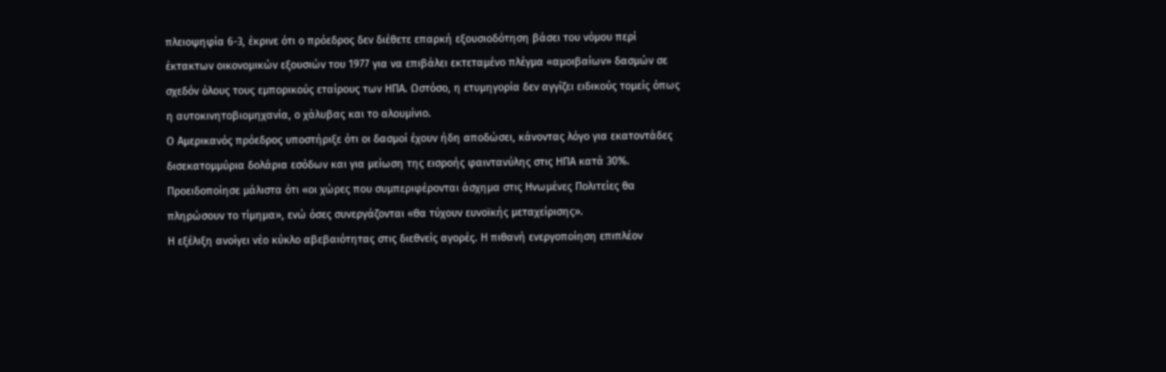πλειοψηφία 6-3, έκρινε ότι ο πρόεδρος δεν διέθετε επαρκή εξουσιοδότηση βάσει του νόμου περί έκτακτων οικονομικών εξουσιών του 1977 για να επιβάλει εκτεταμένο πλέγμα «αμοιβαίων» δασμών σε σχεδόν όλους τους εμπορικούς εταίρους των ΗΠΑ. Ωστόσο, η ετυμηγορία δεν αγγίζει ειδικούς τομείς όπως η αυτοκινητοβιομηχανία, ο χάλυβας και το αλουμίνιο.
Ο Αμερικανός πρόεδρος υποστήριξε ότι οι δασμοί έχουν ήδη αποδώσει, κάνοντας λόγο για εκατοντάδες δισεκατομμύρια δολάρια εσόδων και για μείωση της εισροής φαιντανύλης στις ΗΠΑ κατά 30%. Προειδοποίησε μάλιστα ότι «οι χώρες που συμπεριφέρονται άσχημα στις Ηνωμένες Πολιτείες θα πληρώσουν το τίμημα», ενώ όσες συνεργάζονται «θα τύχουν ευνοϊκής μεταχείρισης».
Η εξέλιξη ανοίγει νέο κύκλο αβεβαιότητας στις διεθνείς αγορές. Η πιθανή ενεργοποίηση επιπλέον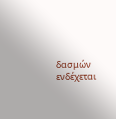δασμών ενδέχεται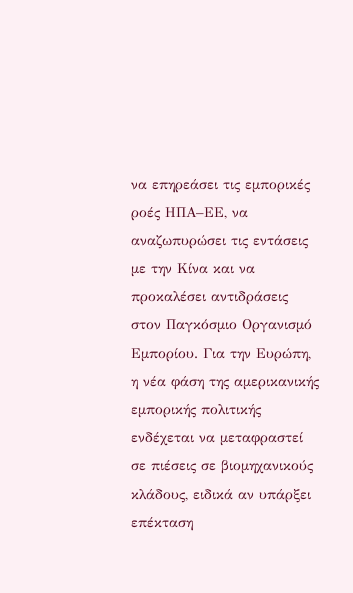να επηρεάσει τις εμπορικές ροές ΗΠΑ–ΕΕ, να αναζωπυρώσει τις εντάσεις με την Κίνα και να προκαλέσει αντιδράσεις στον Παγκόσμιο Οργανισμό Εμπορίου. Για την Ευρώπη, η νέα φάση της αμερικανικής εμπορικής πολιτικής ενδέχεται να μεταφραστεί σε πιέσεις σε βιομηχανικούς κλάδους, ειδικά αν υπάρξει επέκταση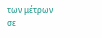των μέτρων σε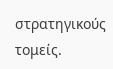στρατηγικούς τομείς.